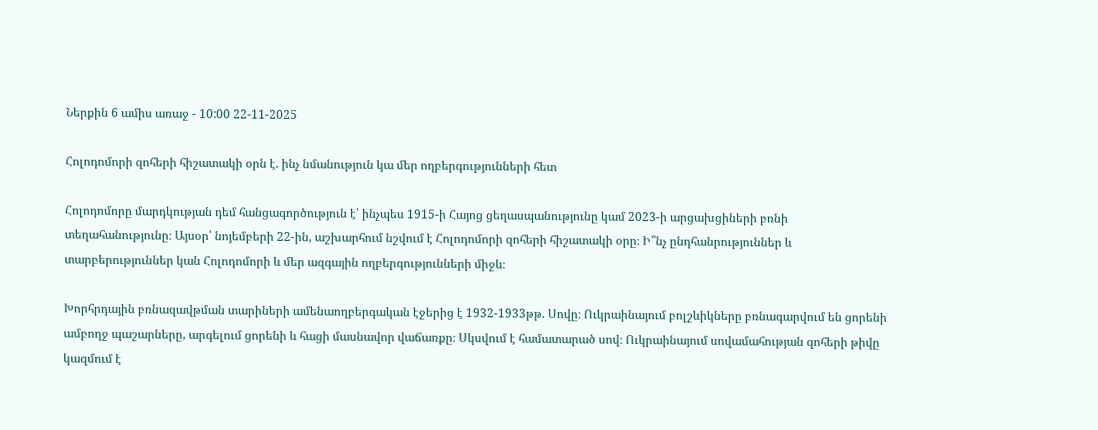Ներքին 6 ամիս առաջ - 10:00 22-11-2025

Հոլոդոմորի զոհերի հիշատակի օրն է. ինչ նմանություն կա մեր ողբերգությունների հետ

Հոլոդոմորը մարդկության դեմ հանցագործություն է՝ ինչպես 1915-ի Հայոց ցեղասպանությունը կամ 2023-ի արցախցիների բռնի տեղահանությունը։ Այսօր՝ նոյեմբերի 22-ին, աշխարհում նշվում է Հոլոդոմորի զոհերի հիշատակի օրը։ Ի՞նչ ընդհանրություններ և տարբերություններ կան Հոլոդոմորի և մեր ազգային ողբերգությունների միջև։

Խորհրդային բռնազավթման տարիների ամենաողբերգական էջերից է 1932-1933թթ. Սովը։ Ուկրաինայում բոլշևիկները բռնագարվում են ցորենի ամբողջ պաշարները, արգելում ցորենի և հացի մասնավոր վաճառքը։ Սկսվում է համատարած սով։ Ուկրաինայում սովամահության զոհերի թիվը կազմում է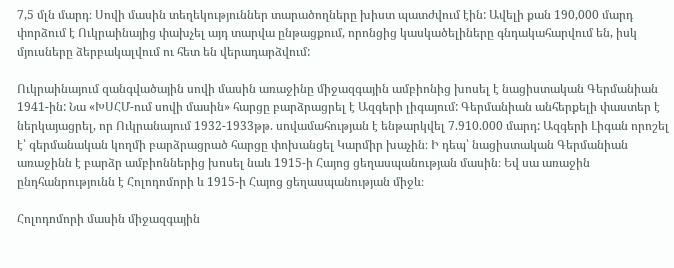7,5 մլն մարդ։ Սովի մասին տեղեկություններ տարածողները խիստ պատժվում էին: Ավելի քան 190,000 մարդ փորձում է Ուկրաինայից փախչել այդ տարվա ընթացքում, որոնցից կասկածելիները գնդակահարվում են, իսկ մյուսները ձերբակալվում ու հետ են վերադարձվում:

Ուկրաինայում զանգվածային սովի մասին առաջինը միջազգային ամբիոնից խոսել է նացիստական Գերմանիան 1941-ին: Նա «ԽՍՀՄ-ում սովի մասին» հարցը բարձրացրել է Ազգերի լիգայում: Գերմանիան անհերքելի փաստեր է ներկայացրել, որ Ուկրանայում 1932-1933թթ. սովամահության է ենթարկվել 7.910.000 մարդ: Ազգերի Լիգան որոշել է՝ գերմանական կողմի բարձրացրած հարցը փոխանցել Կարմիր խաչին։ Ի դեպ՝ նացիստական Գերմանիան առաջինն է բարձր ամբիոններից խոսել նաև 1915-ի Հայոց ցեղասպանության մասին։ Եվ սա առաջին ընդհանրությունն է Հոլոդոմորի և 1915-ի Հայոց ցեղասպանության միջև։

Հոլոդոմորի մասին միջազգային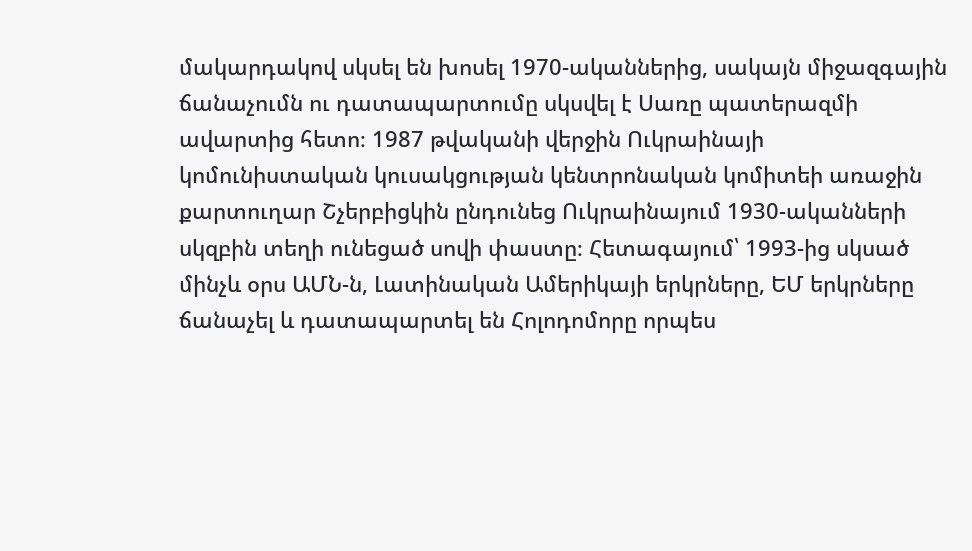մակարդակով սկսել են խոսել 1970-ականներից, սակայն միջազգային ճանաչումն ու դատապարտումը սկսվել է Սառը պատերազմի ավարտից հետո։ 1987 թվականի վերջին Ուկրաինայի կոմունիստական կուսակցության կենտրոնական կոմիտեի առաջին քարտուղար Շչերբիցկին ընդունեց Ուկրաինայում 1930-ականների սկզբին տեղի ունեցած սովի փաստը։ Հետագայում՝ 1993-ից սկսած մինչև օրս ԱՄՆ-ն, Լատինական Ամերիկայի երկրները, ԵՄ երկրները ճանաչել և դատապարտել են Հոլոդոմորը որպես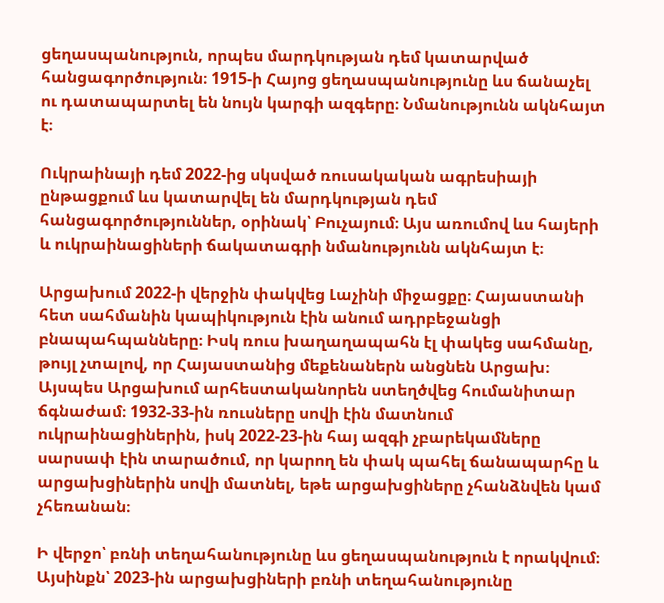ցեղասպանություն, որպես մարդկության դեմ կատարված հանցագործություն։ 1915-ի Հայոց ցեղասպանությունը ևս ճանաչել ու դատապարտել են նույն կարգի ազգերը։ Նմանությունն ակնհայտ է։

Ուկրաինայի դեմ 2022-ից սկսված ռուսակական ագրեսիայի ընթացքում ևս կատարվել են մարդկության դեմ հանցագործություններ, օրինակ՝ Բուչայում։ Այս առումով ևս հայերի և ուկրաինացիների ճակատագրի նմանությունն ակնհայտ է։

Արցախում 2022-ի վերջին փակվեց Լաչինի միջացքը։ Հայաստանի հետ սահմանին կապիկություն էին անում ադրբեջանցի բնապահպանները։ Իսկ ռուս խաղաղապահն էլ փակեց սահմանը, թույլ չտալով, որ Հայաստանից մեքենաներն անցնեն Արցախ։ Այսպես Արցախում արհեստականորեն ստեղծվեց հումանիտար ճգնաժամ։ 1932-33-ին ռուսները սովի էին մատնում ուկրաինացիներին, իսկ 2022-23-ին հայ ազգի չբարեկամները սարսափ էին տարածում, որ կարող են փակ պահել ճանապարհը և արցախցիներին սովի մատնել, եթե արցախցիները չհանձնվեն կամ չհեռանան։

Ի վերջո՝ բռնի տեղահանությունը ևս ցեղասպանություն է որակվում։ Այսինքն՝ 2023-ին արցախցիների բռնի տեղահանությունը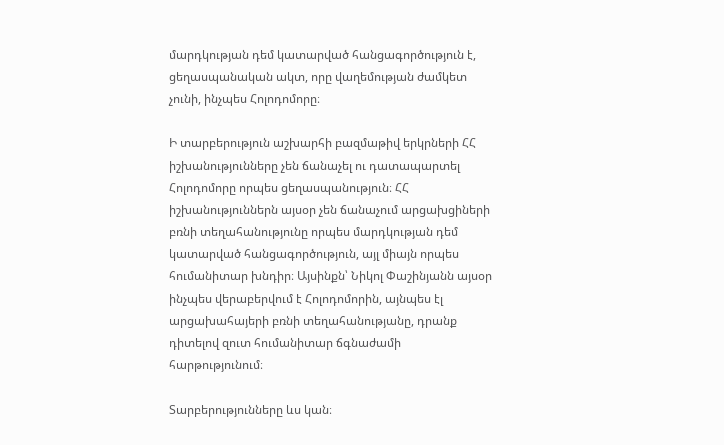մարդկության դեմ կատարված հանցագործություն է, ցեղասպանական ակտ, որը վաղեմության ժամկետ չունի, ինչպես Հոլոդոմորը։

Ի տարբերություն աշխարհի բազմաթիվ երկրների ՀՀ իշխանությունները չեն ճանաչել ու դատապարտել Հոլոդոմորը որպես ցեղասպանություն։ ՀՀ իշխանություններն այսօր չեն ճանաչում արցախցիների բռնի տեղահանությունը որպես մարդկության դեմ կատարված հանցագործություն, այլ միայն որպես հումանիտար խնդիր։ Այսինքն՝ Նիկոլ Փաշինյանն այսօր ինչպես վերաբերվում է Հոլոդոմորին, այնպես էլ արցախահայերի բռնի տեղահանությանը, դրանք դիտելով զուտ հումանիտար ճգնաժամի հարթությունում։

Տարբերությունները ևս կան։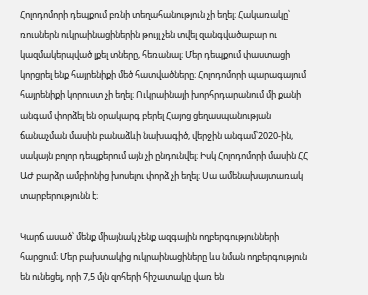Հոլոդոմորի դեպքում բռնի տեղահանություն չի եղել։ Հակառակը՝ ռուսներն ուկրաինացիներին թույլ չեն տվել զանգվածաբար ու կազմակերպված լքել տները, հեռանալ։ Մեր դեպքում փաստացի կորցրել ենք հայրենիքի մեծ հատվածները։ Հոլոդոմորի պարագայում հայրենիքի կորուստ չի եղել։ Ուկրաինայի խորհրդարանում մի քանի անգամ փորձել են օրակարգ բերել Հայոց ցեղասպանության ճանաչման մասին բանաձևի նախագիծ, վերջին անգամ՝2020-ին, սակայն բոլոր դեպքերում այն չի ընդունվել։ Իսկ Հոլոդոմորի մասին ՀՀ ԱԺ բարձր ամբիոնից խոսելու փորձ չի եղել։ Սա ամենախայտառակ տարբերությունն է։

Կարճ ասած՝ մենք միայնակ չենք ազգային ողբերգությունների հարցում։ Մեր բախտակից ուկրաինացիները ևս նման ողբերգություն են ունեցել, որի 7,5 մլն զոհերի հիշատակը վառ են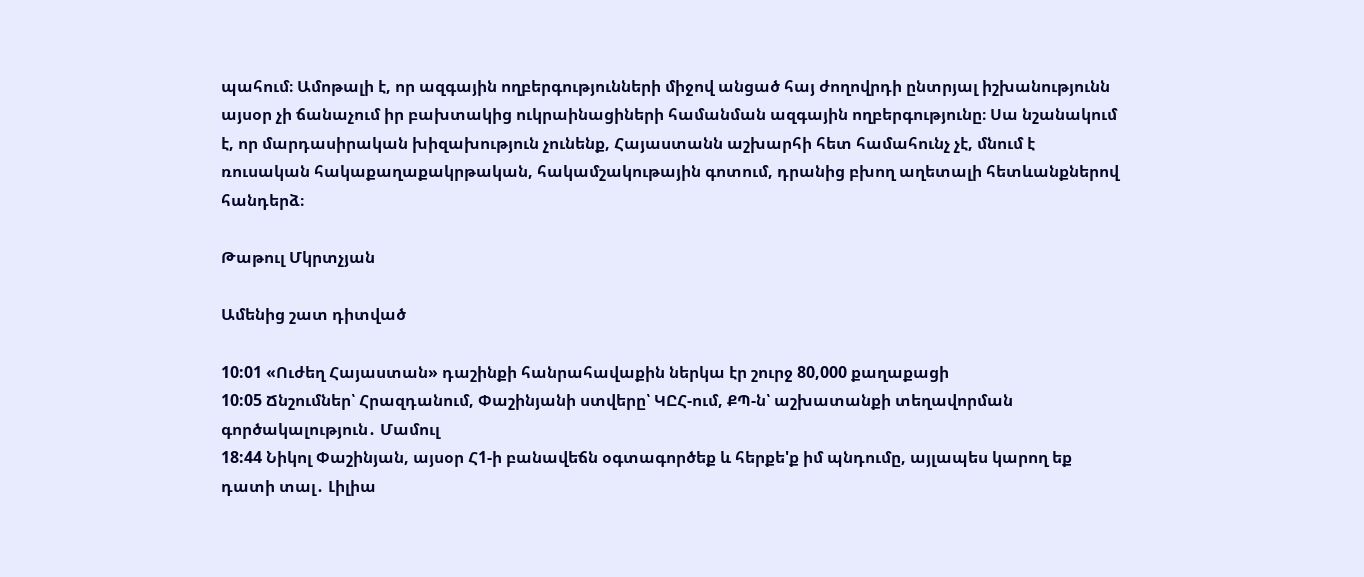պահում։ Ամոթալի է, որ ազգային ողբերգությունների միջով անցած հայ ժողովրդի ընտրյալ իշխանությունն այսօր չի ճանաչում իր բախտակից ուկրաինացիների համանման ազգային ողբերգությունը։ Սա նշանակում է, որ մարդասիրական խիզախություն չունենք, Հայաստանն աշխարհի հետ համահունչ չէ, մնում է ռուսական հակաքաղաքակրթական, հակամշակութային գոտում, դրանից բխող աղետալի հետևանքներով հանդերձ։

Թաթուլ Մկրտչյան

Ամենից շատ դիտված

10:01 «Ուժեղ Հայաստան» դաշինքի հանրահավաքին ներկա էր շուրջ 80,000 քաղաքացի
10:05 Ճնշումներ՝ Հրազդանում, Փաշինյանի ստվերը՝ ԿԸՀ-ում, ՔՊ-ն՝ աշխատանքի տեղավորման գործակալություն․ Մամուլ
18:44 Նիկոլ Փաշինյան, այսօր Հ1-ի բանավեճն օգտագործեք և հերքե'ք իմ պնդումը, այլապես կարող եք դատի տալ․ Լիլիա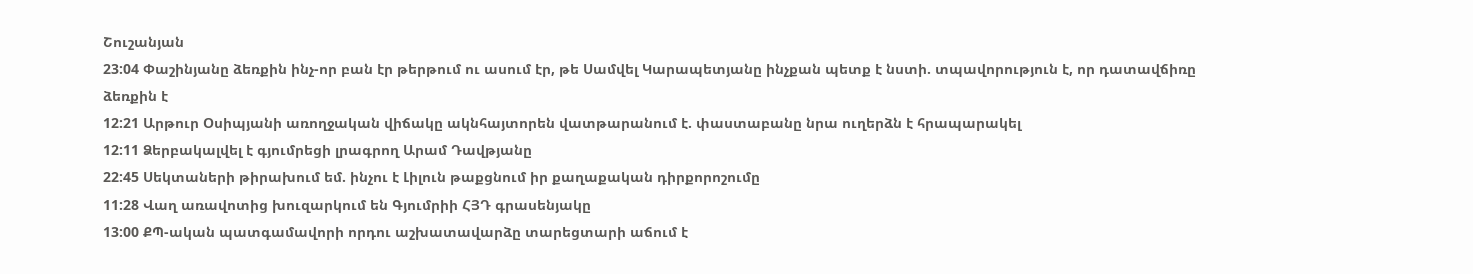Շուշանյան
23:04 Փաշինյանը ձեռքին ինչ-որ բան էր թերթում ու ասում էր, թե Սամվել Կարապետյանը ինչքան պետք է նստի. տպավորություն է, որ դատավճիռը ձեռքին է
12:21 Արթուր Օսիպյանի առողջական վիճակը ակնհայտորեն վատթարանում է. փաստաբանը նրա ուղերձն է հրապարակել
12:11 Ձերբակալվել է գյումրեցի լրագրող Արամ Դավթյանը
22:45 Սեկտաների թիրախում եմ. ինչու է Լիլուն թաքցնում իր քաղաքական դիրքորոշումը
11:28 Վաղ առավոտից խուզարկում են Գյումրիի ՀՅԴ գրասենյակը
13:00 ՔՊ-ական պատգամավորի որդու աշխատավարձը տարեցտարի աճում է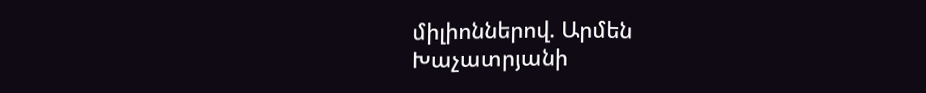միլիոններով. Արմեն Խաչատրյանի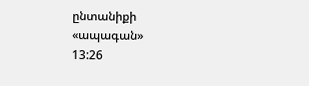ընտանիքի «ապագան»
13:26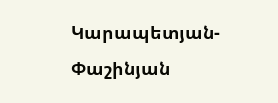Կարապետյան-Փաշինյան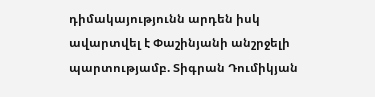դիմակայությունն արդեն իսկ ավարտվել է Փաշինյանի անշրջելի պարտությամբ. Տիգրան Դումիկյան